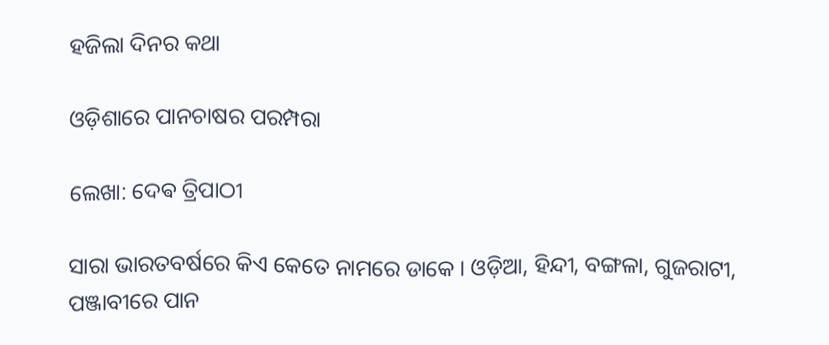ହଜିଲା ଦିନର କଥା

ଓଡ଼ିଶାରେ ପାନଚାଷର ପରମ୍ପରା

ଲେଖା: ଦେଵ ତ୍ରିପାଠୀ

ସାରା ଭାରତବର୍ଷରେ କିଏ କେତେ ନାମରେ ଡାକେ । ଓଡ଼ିଆ, ହିନ୍ଦୀ, ବଙ୍ଗଳା, ଗୁଜରାଟୀ, ପଞ୍ଜାବୀରେ ପାନ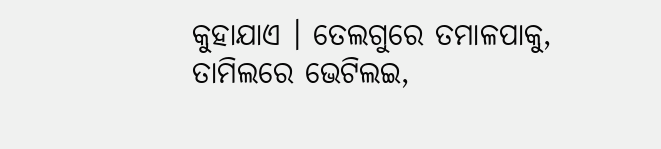କୁହାଯାଏ । ତେଲଗୁରେ ତମାଳପାକୁ, ତାମିଲରେ ଭେଟିଲଇ,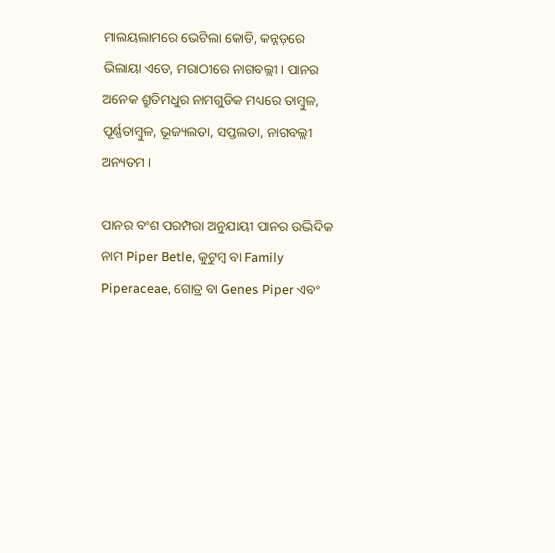ମାଲୟଲାମରେ ଭେଟିଲା କୋଡି, କନ୍ନଡ଼ରେ ଭିଲାୟା ଏଡେ, ମରାଠୀରେ ନାଗବଲ୍ଲୀ । ପାନର ଅନେକ ଶ୍ରୁତିମଧୁର ନାମଗୁଡିକ ମଧ୍ୟରେ ତାମ୍ବୁଳ, ପୂର୍ଣ୍ଣତାମ୍ବୁଳ, ଭୂଜ୍ୟଲତା, ସପ୍ତଲତା, ନାଗବଲ୍ଲୀ ଅନ୍ୟତମ ।

ପାନର ବଂଶ ପରମ୍ପରା ଅନୁଯାୟୀ ପାନର ଉଦ୍ଭିଦିକ ନାମ Piper Betle, କୁଟୁମ୍ବ ବା Family Piperaceae, ଗୋତ୍ର ବା Genes Piper ଏବଂ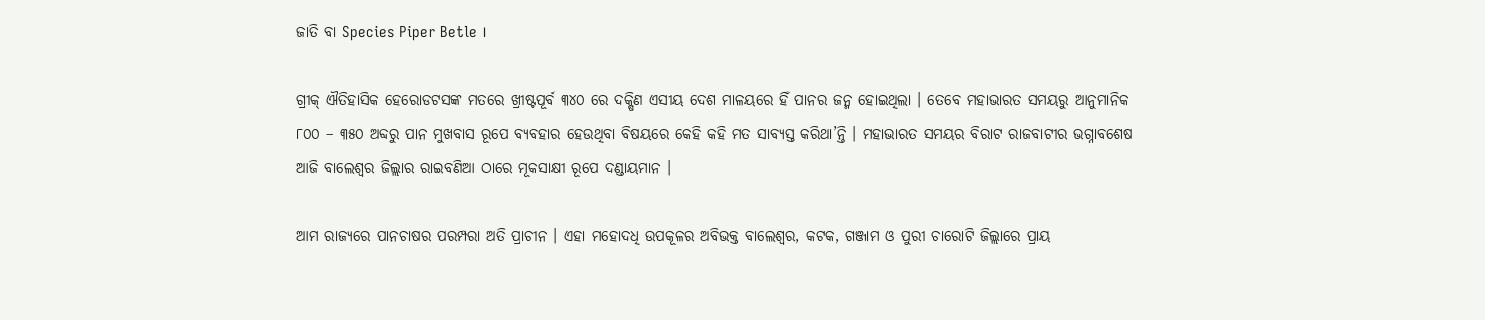ଜାତି ବା Species Piper Betle ।

ଗ୍ରୀକ୍ ଐତିହାସିକ ହେରୋଡଟସଙ୍କ ମତରେ ଖ୍ରୀଷ୍ଟପୂର୍ବ ୩୪୦ ରେ ଦକ୍ଷିଣ ଏସୀୟ ଦେଶ ମାଳୟରେ ହିଁ ପାନର ଜନ୍ମ ହୋଇଥିଲା । ତେବେ ମହାଭାରତ ସମୟରୁ ଆନୁମାନିକ ୮୦୦ – ୩୫୦ ଅବ୍ଦରୁ ପାନ ମୁଖବାସ ରୂପେ ବ୍ୟବହାର ହେଉଥିବା ବିଷୟରେ କେହି କହି ମତ ସାବ୍ୟସ୍ତ କରିଥା’ନ୍ତି । ମହାଭାରତ ସମୟର ବିରାଟ ରାଜବାଟୀର ଭଗ୍ନାବଶେଷ ଆଜି ବାଲେଶ୍ଵର ଜିଲ୍ଲାର ରାଇବଣିଆ ଠାରେ ମୂକସାକ୍ଷୀ ରୂପେ ଦଣ୍ଡାୟମାନ ।

ଆମ ରାଜ୍ୟରେ ପାନଚାଷର ପରମ୍ପରା ଅତି ପ୍ରାଚୀନ । ଏହା ମହୋଦଧି ଉପକୂଳର ଅବିଭକ୍ତ ବାଲେଶ୍ଵର, କଟକ, ଗଞ୍ଜାମ ଓ ପୁରୀ ଚାରୋଟି ଜିଲ୍ଲାରେ ପ୍ରାୟ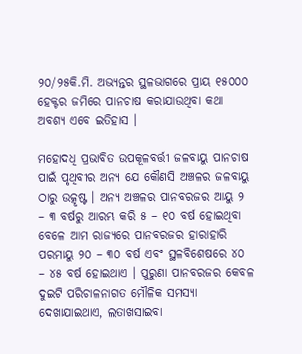୨୦/୨୫କି.ମି. ଅଭ୍ୟନ୍ତର ସ୍ଥଳଭାଗରେ ପ୍ରାୟ ୧୫୦୦୦ ହେକ୍ଟର ଜମିରେ ପାନଚାଷ କରାଯାଉଥିବା କଥା ଅବଶ୍ୟ ଏବେ ଇତିହାସ ।

ମହୋଦଧି ପ୍ରଭାବିତ ଉପକୂଳବର୍ତ୍ତୀ ଜଳବାୟୁ ପାନଚାଷ ପାଇଁ ପୃଥିବୀର ଅନ୍ୟ ଯେ କୌଣସି ଅଞ୍ଚଳର ଜଳବାୟୁ ଠାରୁ ଉତ୍କୃଷ୍ଟ । ଅନ୍ୟ ଅଞ୍ଚଳର ପାନବରଜର ଆୟୁ ୨ – ୩ ବର୍ଷରୁ ଆରମ୍ଭ କରି ୫ – ୧୦ ବର୍ଷ ହୋଇଥିବା ବେଳେ ଆମ ରାଜ୍ୟରେ ପାନବରଜର ହାରାହାରି ପରମାୟୁ ୨୦ – ୩୦ ବର୍ଷ ଏବଂ ସ୍ଥଳବିଶେଷରେ ୪୦ – ୪୫ ବର୍ଷ ହୋଇଥାଏ । ପୁରୁଣା ପାନବରଜର କେବଳ ଦୁଇଟି ପରିଚାଳନାଗତ ମୌଳିକ ସମସ୍ୟା ଦେଖାଯାଇଥାଏ, ଲତାଖସାଇବା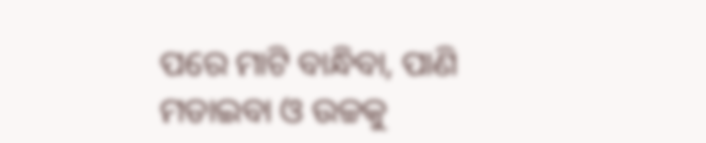ପରେ ମାଟି ବାନ୍ଧିବା, ପାଣି ମଡାଇବା ଓ ଉଚ୍ଚକୁ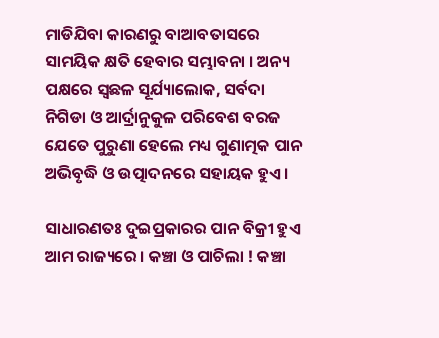ମାଡିଯିବା କାରଣରୁ ବାଆବତାସରେ ସାମୟିକ କ୍ଷତି ହେବାର ସମ୍ଭାବନା । ଅନ୍ୟ ପକ୍ଷରେ ସ୍ବଛଳ ସୂର୍ଯ୍ୟାଲୋକ, ସର୍ବଦା ନିଗିଡା ଓ ଆର୍ଦ୍ରାନୁକୁଳ ପରିବେଶ ବରଜ ଯେତେ ପୁରୁଣା ହେଲେ ମଧ୍ୟ ଗୁଣାତ୍ମକ ପାନ ଅଭିବୃଦ୍ଧି ଓ ଉତ୍ପାଦନରେ ସହାୟକ ହୁଏ ।

ସାଧାରଣତଃ ଦୁଇପ୍ରକାରର ପାନ ବିକ୍ରୀ ହୁଏ ଆମ ରାଜ୍ୟରେ । କଞ୍ଚା ଓ ପାଚିଲା ! କଞ୍ଚା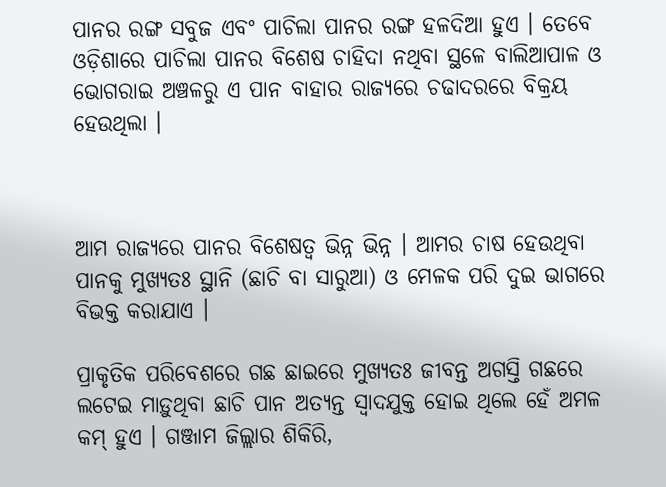ପାନର ରଙ୍ଗ ସବୁଜ ଏବଂ ପାଚିଲା ପାନର ରଙ୍ଗ ହଳଦିଆ ହୁଏ । ତେବେ ଓଡ଼ିଶାରେ ପାଚିଲା ପାନର ବିଶେଷ ଚାହିଦା ନଥିବା ସ୍ଥଳେ ବାଲିଆପାଳ ଓ ଭୋଗରାଇ ଅଞ୍ଚଳରୁ ଏ ପାନ ବାହାର ରାଜ୍ୟରେ ଚଢାଦରରେ ବିକ୍ରୟ ହେଉଥିଲା ।



ଆମ ରାଜ୍ୟରେ ପାନର ବିଶେଷତ୍ଵ ଭିନ୍ନ ଭିନ୍ନ । ଆମର ଚାଷ ହେଉଥିବା ପାନକୁ ମୁଖ୍ୟତଃ ସ୍ଥାନି (ଛାଚି ବା ସାରୁଆ) ଓ ମେଳକ ପରି ଦୁଇ ଭାଗରେ ବିଭକ୍ତ କରାଯାଏ ।

ପ୍ରାକୃତିକ ପରିବେଶରେ ଗଛ ଛାଇରେ ମୁଖ୍ୟତଃ ଜୀବନ୍ତ ଅଗସ୍ତି ଗଛରେ ଲଟେଇ ମାଡ଼ୁଥିବା ଛାଚି ପାନ ଅତ୍ୟନ୍ତ ସ୍ୱାଦଯୁକ୍ତ ହୋଇ ଥିଲେ ହେଁ ଅମଳ କମ୍ ହୁଏ । ଗଞ୍ଜାମ ଜିଲ୍ଲାର ଶିକିରି,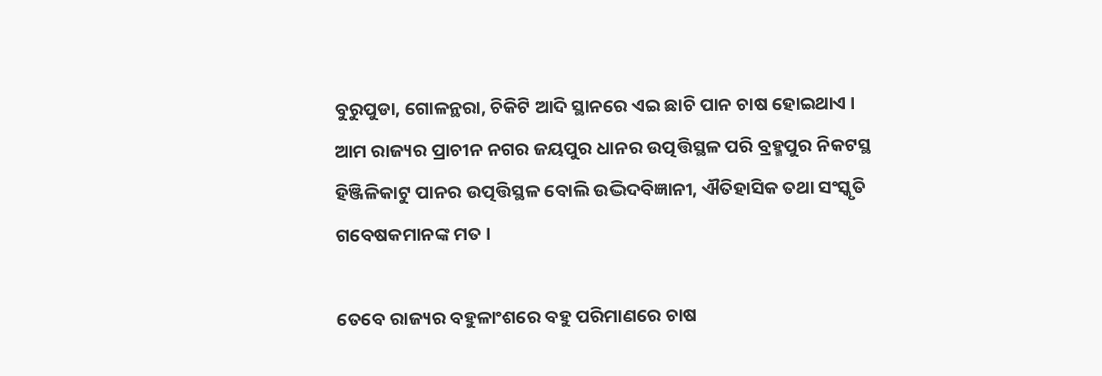ବୁରୁପୁଡା, ଗୋଳନ୍ଥରା, ଚିକିଟି ଆଦି ସ୍ଥାନରେ ଏଇ ଛାଚି ପାନ ଚାଷ ହୋଇଥାଏ । ଆମ ରାଜ୍ୟର ପ୍ରାଚୀନ ନଗର ଜୟପୁର ଧାନର ଉତ୍ପତ୍ତିସ୍ଥଳ ପରି ବ୍ରହ୍ମପୁର ନିକଟସ୍ଥ ହିଞ୍ଜିଳିକାଟୁ ପାନର ଉତ୍ପତ୍ତିସ୍ଥଳ ବୋଲି ଉଦ୍ଭିଦବିଜ୍ଞାନୀ, ଐତିହାସିକ ତଥା ସଂସ୍କୃତି ଗବେଷକମାନଙ୍କ ମତ ।

ତେବେ ରାଜ୍ୟର ବହୁଳାଂଶରେ ବହୁ ପରିମାଣରେ ଚାଷ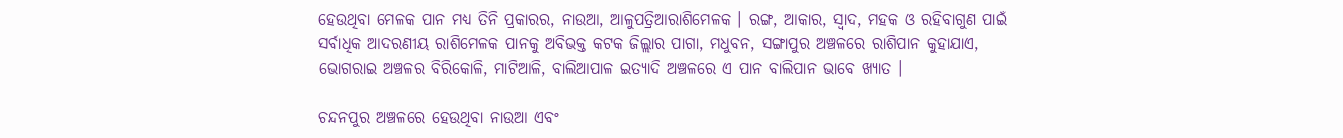ହେଉଥିବା ମେଳକ ପାନ ମଧ୍ୟ ତିନି ପ୍ରକାରର, ନାଉଆ, ଆଳୁପତ୍ରିଆରାଶିମେଳକ । ରଙ୍ଗ, ଆକାର, ସ୍ବାଦ, ମହକ ଓ ରହିବାଗୁଣ ପାଇଁ ସର୍ବାଧିକ ଆଦରଣୀୟ ରାଶିମେଳକ ପାନକୁ ଅବିଭକ୍ତ କଟକ ଜିଲ୍ଲାର ପାଗା, ମଧୁବନ, ସଙ୍ଗାପୁର ଅଞ୍ଚଳରେ ରାଶିପାନ କୁହାଯାଏ, ଭୋଗରାଇ ଅଞ୍ଚଳର ବିରିକୋଳି, ମାଟିଆଳି, ବାଲିଆପାଳ ଇତ୍ୟାଦି ଅଞ୍ଚଳରେ ଏ ପାନ ବାଲିପାନ ଭାବେ ଖ୍ୟାତ ।

ଚନ୍ଦନପୁର ଅଞ୍ଚଳରେ ହେଉଥିବା ନାଉଆ ଏବଂ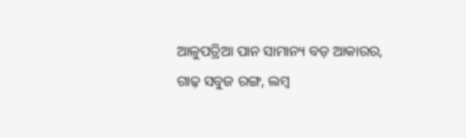ଆଳୁପତ୍ରିଆ ପାନ ସାମାନ୍ୟ ବଡ଼ ଆକାରର, ଗାଢ଼ ସବୁଜ ରଙ୍ଗ, ଲମ୍ବ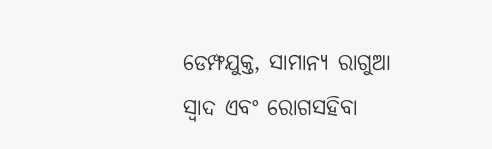ଡେମ୍ଫଯୁକ୍ତ, ସାମାନ୍ୟ ରାଗୁଆ ସ୍ବାଦ ଏବଂ ରୋଗସହିବା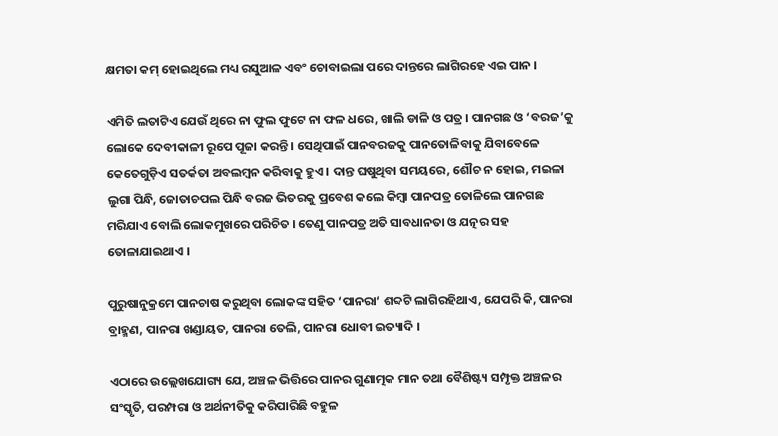କ୍ଷମତା କମ୍ ହୋଇଥିଲେ ମଧ୍ୟ ରସୁଆଳ ଏବଂ ଚୋବାଇଲା ପରେ ଦାନ୍ତରେ ଲାଗିରହେ ଏଇ ପାନ ।

ଏମିତି ଲତାଟିଏ ଯେଉଁ ଥିରେ ନା ଫୁଲ ଫୁଟେ ନା ଫଳ ଧରେ, ଖାଲି ଡାଳି ଓ ପତ୍ର । ପାନଗଛ ଓ ‘ବରଜ’କୁ ଲୋକେ ଦେବୀକାଳୀ ରୂପେ ପୂଜା କରନ୍ତି । ସେଥିପାଇଁ ପାନବରଜକୁ ପାନତୋଳିବାକୁ ଯିବାବେଳେ କେତେଗୁଡ଼ିଏ ସତର୍କତା ଅବଲମ୍ବନ କରିବାକୁ ହୁଏ । ଦାନ୍ତ ଘଷୁଥିବା ସମୟରେ, ଶୌଚ ନ ହୋଇ, ମଇଳା ଲୁଗା ପିନ୍ଧି, ଜୋତାଚପଲ ପିନ୍ଧି ବରଜ ଭିତରକୁ ପ୍ରବେଶ କଲେ କିମ୍ବା ପାନପତ୍ର ତୋଳିଲେ ପାନଗଛ ମରିଯାଏ ବୋଲି ଲୋକମୁଖରେ ପରିଚିତ । ତେଣୁ ପାନପତ୍ର ଅତି ସାବଧାନତା ଓ ଯତ୍ନର ସହ ତୋଳାଯାଇଥାଏ ।

ପୁରୁଷାନୁକ୍ରମେ ପାନଚାଷ କରୁଥିବା ଲୋକଙ୍କ ସହିତ ‘ପାନରା‘ ଶବ୍ଦଟି ଲାଗିରହିଥାଏ, ଯେପରି କି, ପାନରା ବ୍ରାହ୍ମଣ, ପାନରା ଖଣ୍ଡାୟତ, ପାନରା ତେଲି, ପାନରା ଧୋବୀ ଇତ୍ୟାଦି ।

ଏଠାରେ ଉଲ୍ଲେଖଯୋଗ୍ୟ ଯେ, ଅଞ୍ଚଳ ଭିତ୍ତିରେ ପାନର ଗୁଣାତ୍ମକ ମାନ ତଥା ବୈଶିଷ୍ଟ୍ୟ ସମ୍ପୃକ୍ତ ଅଞ୍ଚଳର ସଂସ୍କୃତି, ପରମ୍ପରା ଓ ଅର୍ଥନୀତିକୁ କରିପାରିଛି ବହୁଳ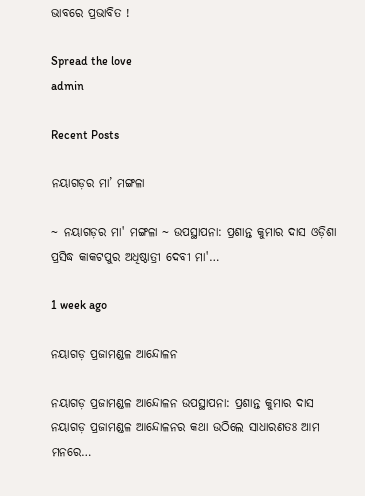ଭାବରେ ପ୍ରଭାବିତ !

Spread the love
admin

Recent Posts

ନୟାଗଡ଼ର ମା’ ମଙ୍ଗଳା

~ ନୟାଗଡ଼ର ମା' ମଙ୍ଗଳା ~ ଉପସ୍ଥାପନା: ପ୍ରଶାନ୍ତ କୁମାର ଦାସ ଓଡ଼ିଶା ପ୍ରସିଦ୍ଧ କାକଟପୁର ଅଧିଷ୍ଠାତ୍ରୀ ଦେବୀ ମା'…

1 week ago

ନୟାଗଡ଼ ପ୍ରଜାମଣ୍ଡଳ ଆନ୍ଦୋଳନ

ନୟାଗଡ଼ ପ୍ରଜାମଣ୍ଡଳ ଆନ୍ଦୋଳନ ଉପସ୍ଥାପନା: ପ୍ରଶାନ୍ତ କୁମାର ଦାସ ନୟାଗଡ଼ ପ୍ରଜାମଣ୍ଡଳ ଆନ୍ଦୋଳନର କଥା ଉଠିଲେ ସାଧାରଣତଃ ଆମ ମନରେ…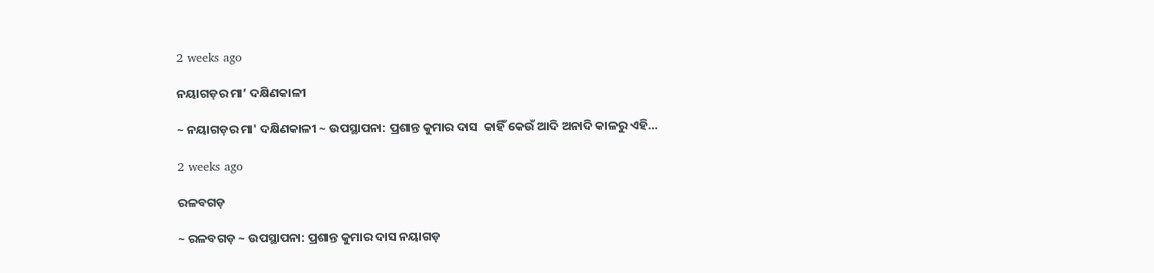2 weeks ago

ନୟାଗଡ଼ର ମା’ ଦକ୍ଷିଣକାଳୀ

~ ନୟାଗଡ଼ର ମା' ଦକ୍ଷିଣକାଳୀ ~ ଉପସ୍ଥାପନା: ପ୍ରଶାନ୍ତ କୁମାର ଦାସ  କାହିଁ କେଉଁ ଆଦି ଅନାଦି କାଳରୁ ଏହି…

2 weeks ago

ରଳବଗଡ଼

~ ରଳବଗଡ଼ ~ ଉପସ୍ଥାପନା: ପ୍ରଶାନ୍ତ କୁମାର ଦାସ ନୟାଗଡ଼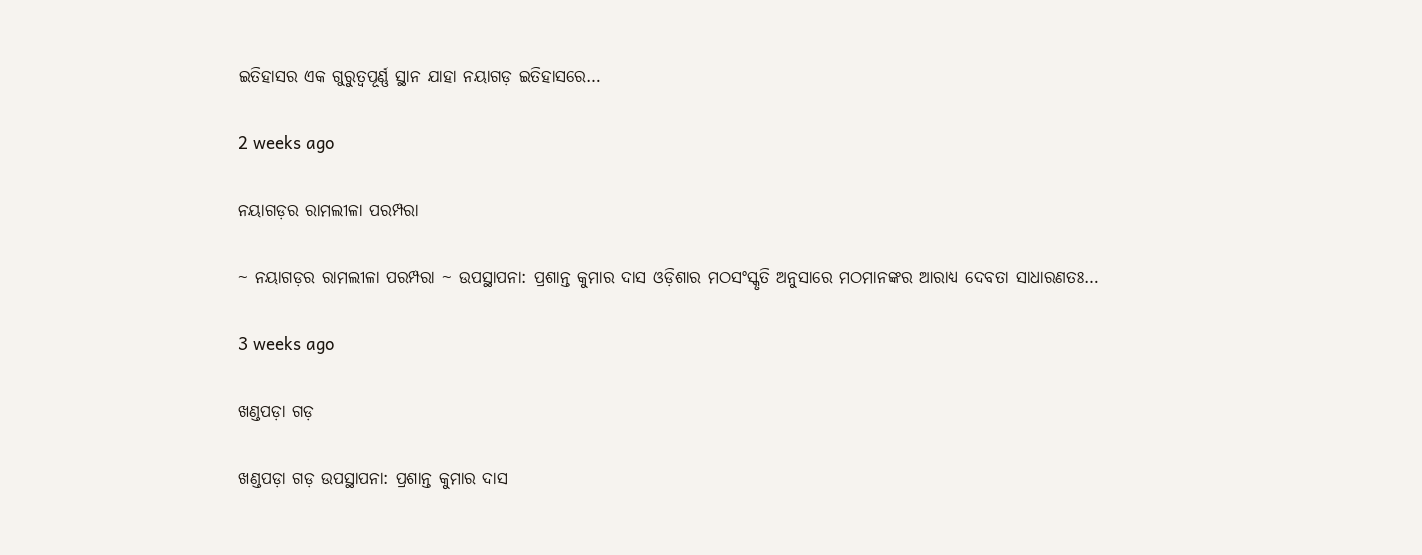ଇତିହାସର ଏକ ଗୁରୁତ୍ୱପୂର୍ଣ୍ଣ ସ୍ଥାନ ଯାହା ନୟାଗଡ଼ ଇତିହାସରେ…

2 weeks ago

ନୟାଗଡ଼ର ରାମଲୀଳା ପରମ୍ପରା

~ ନୟାଗଡ଼ର ରାମଲୀଳା ପରମ୍ପରା ~ ଉପସ୍ଥାପନା: ପ୍ରଶାନ୍ତ କୁମାର ଦାସ ଓଡ଼ିଶାର ମଠସଂସ୍କୃତି ଅନୁସାରେ ମଠମାନଙ୍କର ଆରାଧ୍ୟ ଦେବତା ସାଧାରଣତଃ…

3 weeks ago

ଖଣ୍ଡପଡ଼ା ଗଡ଼

ଖଣ୍ଡପଡ଼ା ଗଡ଼ ଉପସ୍ଥାପନା: ପ୍ରଶାନ୍ତ କୁମାର ଦାସ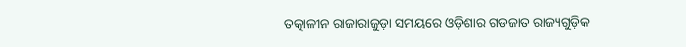ତତ୍କାଳୀନ ରାଜାରାଜୁଡ଼ା ସମୟରେ ଓଡ଼ିଶାର ଗଡଜାତ ରାଜ୍ୟଗୁଡ଼ିକ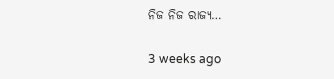ନିଜ ନିଜ ରାଜ୍ୟ…

3 weeks ago